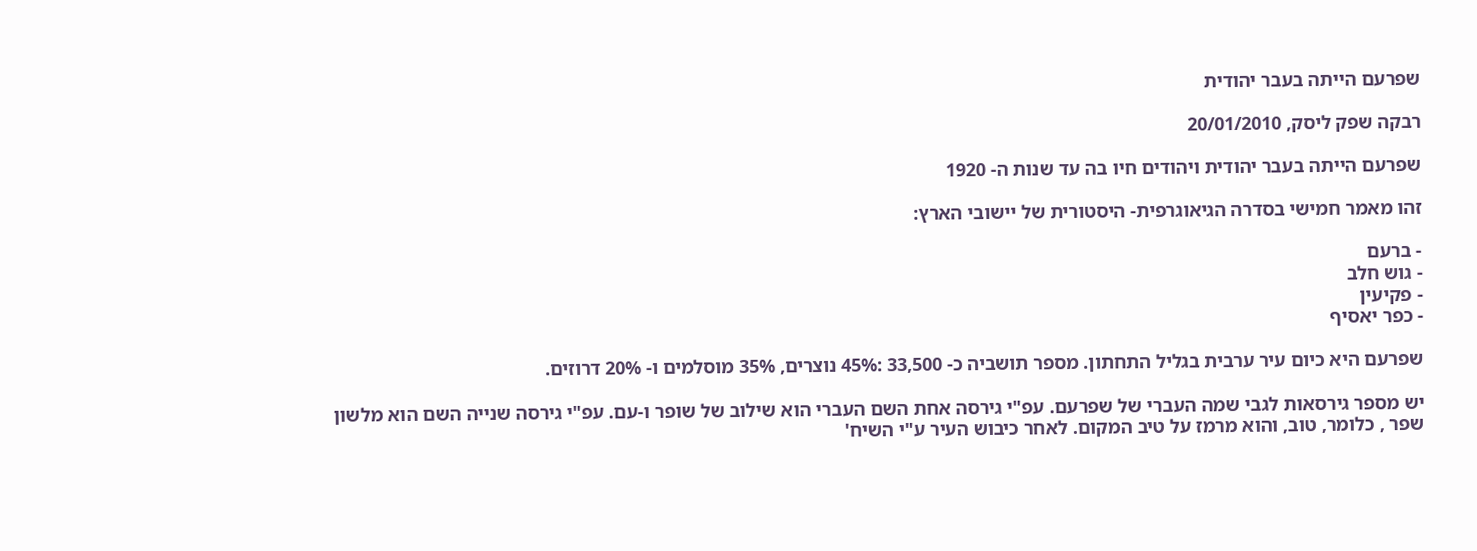שפרעם הייתה בעבר יהודית

רבקה שפק ליסק, 20/01/2010

שפרעם הייתה בעבר יהודית ויהודים חיו בה עד שנות ה- 1920

זהו מאמר חמישי בסדרה הגיאוגרפית- היסטורית של יישובי הארץ:

- ברעם
- גוש חלב
- פקיעין
- כפר יאסיף

שפרעם היא כיום עיר ערבית בגליל התחתון. מספר תושביה כ- 33,500 :45% נוצרים, 35% מוסלמים ו- 20% דרוזים.

יש מספר גירסאות לגבי שמה העברי של שפרעם. עפ"י גירסה אחת השם העברי הוא שילוב של שופר ו-עם. עפ"י גירסה שנייה השם הוא מלשון שפר , כלומר, טוב, והוא מרמז על טיב המקום. לאחר כיבוש העיר ע"י השיח'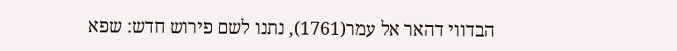הבדווי דהאר אל עמר(1761), נתנו לשם פירוש חדש: שפא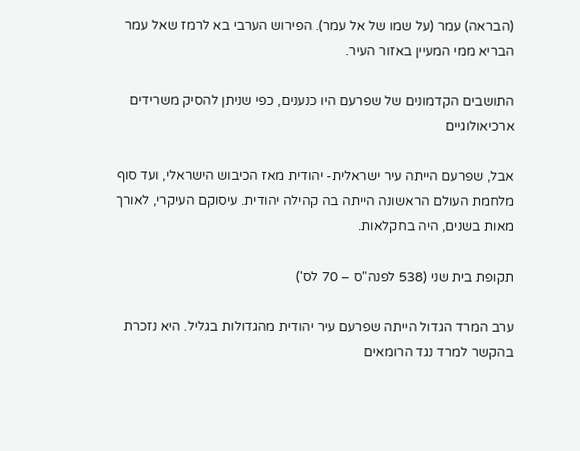(הבראה) עמר (על שמו של אל עמר). הפירוש הערבי בא לרמז שאל עמר הבריא ממי המעיין באזור העיר.

התושבים הקדמונים של שפרעם היו כנענים, כפי שניתן להסיק משרידים ארכיאולוגיים

אבל, שפרעם הייתה עיר ישראלית- יהודית מאז הכיבוש הישראלי, ועד סוף מלחמת העולם הראשונה הייתה בה קהילה יהודית. עיסוקם העיקרי, לאורך מאות בשנים, היה בחקלאות.

תקופת בית שני (538 לפנה"ס – 70 לס')

ערב המרד הגדול הייתה שפרעם עיר יהודית מהגדולות בגליל. היא נזכרת בהקשר למרד נגד הרומאים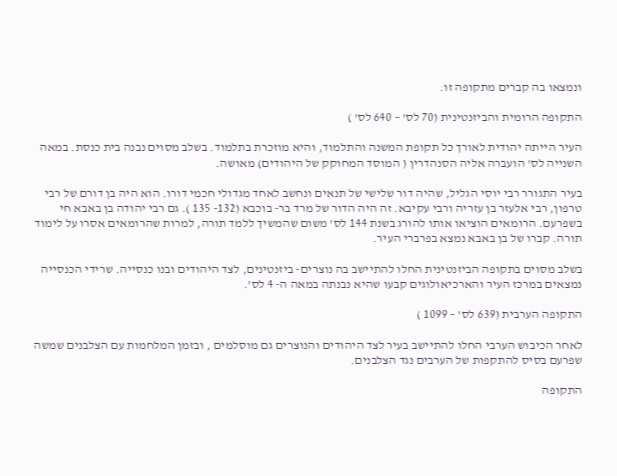ונמצאו בה קברים מתקופה זו.

התקופה הרומית והביזנטינית (70 לס' – 640 לס' )

העיר הייתה יהודית לאורך כל תקופת המשנה והתלמוד, והיא מוזכרת בתלמוד. בשלב מסוים נבנה בית כנסת. במאה השנייה לס' הועברה אליה הסנהדרין ( המוסד המחוקק של היהודים) מאושה.

בעיר התגורר רבי יוסי הגליל, שהיה דור שלישי של תנאים ונחשב לאחד מגדולי חכמי דורו. הוא היה בן דורם של רבי טרפון, רבי אלעזר בן עזריה ורבי עקיבא. זה היה הדור של מרד בר- בוכבא (132- 135 ). גם רבי יהודה בן באבא חי בשפרעם. הרומאים הוציאו אותו להורג בשנת 144 לס' משום שהמשיך ללמד תורה, למרות שהרומאים אסרו על לימוד תורה. קברו של בן באבא נמצא בפרברי העיר.

בשלב מסוים בתקופה הביזנטינית החלו להתיישב בה נוצרים- ביזנטינים, לצד היהודים ובנו כנסייה. שרידי הכנסייה נמצאים במרכז העיר והארכיאולוגים קבעו שהיא נבנתה במאה ה- 4 לס'.

התקופה הערבית (639 לס' – 1099 )

לאחר הכיבוש הערבי החלו להתיישב בעיר לצד היהודים והנוצרים גם מוסלמים , ובזמן המלחמות עם הצלבנים שמשה שפרעם בסיס להתקפות של הערבים נגד הצלבנים.

התקופה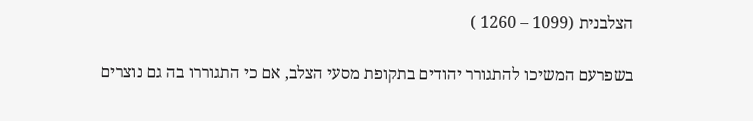הצלבנית (1099 – 1260 )

בשפרעם המשיכו להתגורר יהודים בתקופת מסעי הצלב, אם כי התגוררו בה גם נוצרים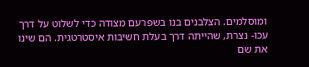ומוסלמים. הצלבנים בנו בשפרעם מצודה כדי לשלוט על דרך עכו- נצרת, שהייתה דרך בעלת חשיבות איסטרטגית. הם שינו את שם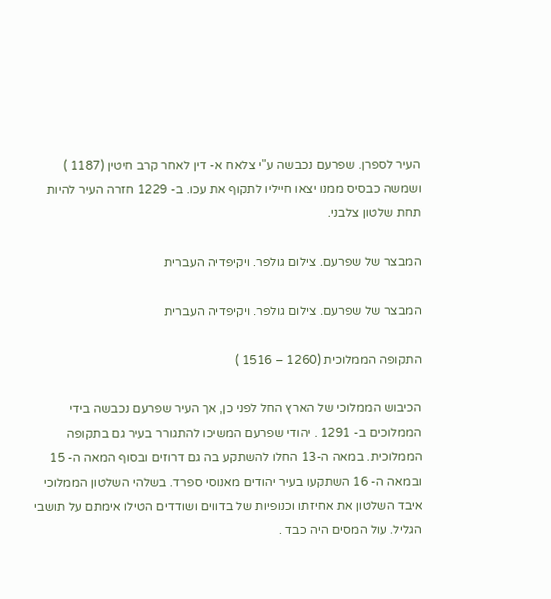העיר לספרן. שפרעם נכבשה ע"י צלאח א- דין לאחר קרב חיטין (1187 ) ושמשה כבסיס ממנו יצאו חייליו לתקוף את עכו. ב- 1229 חזרה העיר להיות תחת שלטון צלבני.

המבצר של שפרעם. צילום גולפר. ויקיפדיה העברית

המבצר של שפרעם. צילום גולפר. ויקיפדיה העברית

התקופה הממלוכית (1260 – 1516 )

הכיבוש הממלוכי של הארץ החל לפני כן, אך העיר שפרעם נכבשה בידי הממלוכים ב- 1291 . יהודי שפרעם המשיכו להתגורר בעיר גם בתקופה הממלוכית. במאה ה-13 החלו להשתקע בה גם דרוזים ובסוף המאה ה- 15 ובמאה ה- 16 השתקעו בעיר יהודים מאנוסי ספרד. בשלהי השלטון הממלוכי איבד השלטון את אחיזתו וכנופיות של בדווים ושודדים הטילו אימתם על תושבי הגליל. עול המסים היה כבד .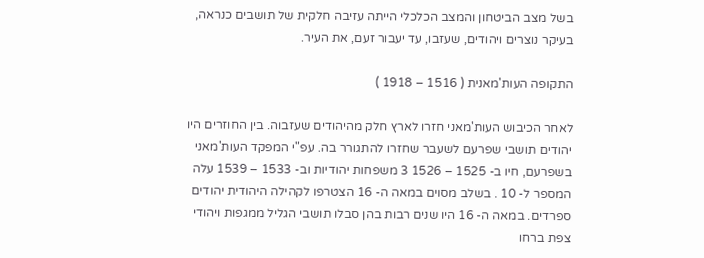בשל מצב הביטחון והמצב הכלכלי הייתה עזיבה חלקית של תושבים כנראה, בעיקר נוצרים ויהודים, שעזבו, עד יעבור זעם, את העיר.

התקופה העות'מאנית ( 1516 – 1918 )

לאחר הכיבוש העות'מאני חזרו לארץ חלק מהיהודים שעזבוה. בין החוזרים היו יהודים תושבי שפרעם לשעבר שחזרו להתגורר בה. עפ"י המפקד העות'מאני בשפרעם, חיו ב- 1525 – 1526 3 משפחות יהודיות וב- 1533 – 1539 עלה המספר ל- 10 . בשלב מסוים במאה ה- 16 הצטרפו לקהילה היהודית יהודים ספרדים. במאה ה- 16 היו שנים רבות בהן סבלו תושבי הגליל ממגפות ויהודי צפת ברחו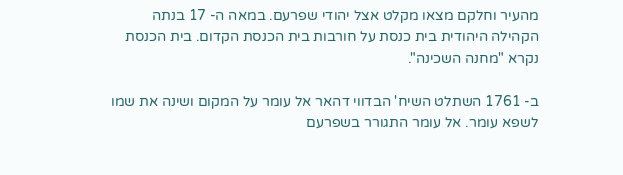מהעיר וחלקם מצאו מקלט אצל יהודי שפרעם. במאה ה- 17 בנתה הקהילה היהודית בית כנסת על חורבות בית הכנסת הקדום. בית הכנסת נקרא "מחנה השכינה".

ב- 1761 השתלט השיח' הבדווי דהאר אל עומר על המקום ושינה את שמו לשפא עומר. אל עומר התגורר בשפרעם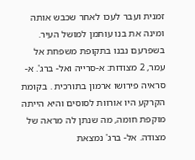זמנית ועבר לעכו לאחר שכבש אותה ומינה את בנו עותמן למושל העיר. בשפרעם נבנו בתקופת משפחת אל עמר, 2 מצודות: א-סרייה ואל- ברג'. א- סראיה פירושו ארמון בתורכית . בקומת הקרקע היו אורוות לסוסים והיא הייתה מוקפת חומה, מה שנתן לה מראה של מצודה. אל- ברג' נמצאת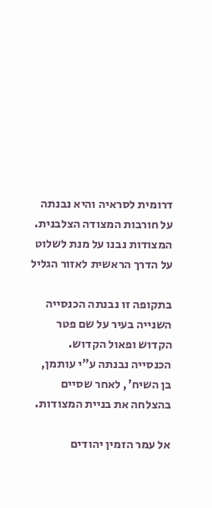דרומית לסראיה והיא נבנתה על חורבות המצודה הצלבנית. המצודות נבנו על מנת לשלוט על הדרך הראשית לאזור הגליל

בתקופה זו נבנתה הכנסייה השנייה בעיר על שם פטר הקדוש ופאול הקדוש. הכנסייה נבנתה ע"י עותמן, בן השיח', לאחר שסיים בהצלחה את בניית המצודות.

אל עמר הזמין יהודים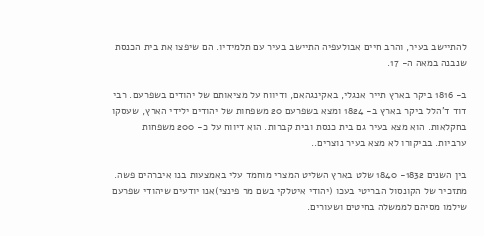להתיישב בעיר, והרב חיים אבולעפיה התיישב בעיר עם תלמידיו. הם שיפצו את בית הכנסת שנבנה במאה ה- 17.

ב- 1816 ביקר בארץ תייר אנגלי, באקינגהאם, ודיווח על מציאותם של יהודים בשפרעם. רבי דוד ד'הלל ביקר בארץ ב- 1824 ומצא בשפרעם 20 משפחות של יהודים ילידי הארץ, שעסקו בחקלאות. הוא מצא בעיר גם בית כנסת ובית קברות. הוא דיווח על כ- 200 משפחות ערביות. בביקורו לא מצא בעיר נוצרים..

בין השנים 1832- 1840 שלט בארץ השליט המצרי מוחמד עלי באמצעות בנו איברהים פשה. מתזכיר של הקונסול הבריטי בעכו (יהודי איטלקי בשם מר פינצי)אנו יודעים שיהודי שפרעם שילמו מסיהם לממשלה בחיטים ושעורים.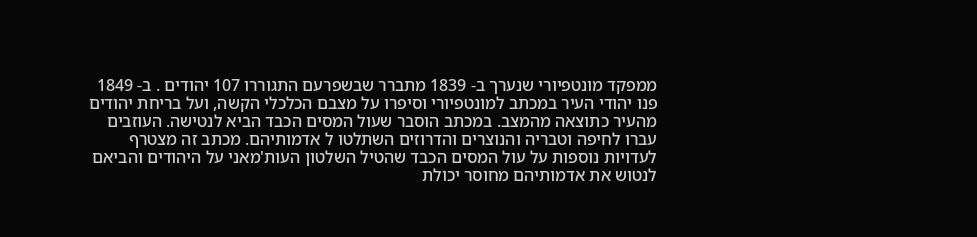ממפקד מונטפיורי שנערך ב- 1839 מתברר שבשפרעם התגוררו 107 יהודים . ב- 1849 פנו יהודי העיר במכתב למונטפיורי וסיפרו על מצבם הכלכלי הקשה, ועל בריחת יהודים מהעיר כתוצאה מהמצב. במכתב הוסבר שעול המסים הכבד הביא לנטישה. העוזבים עברו לחיפה וטבריה והנוצרים והדרוזים השתלטו ל אדמותיהם. מכתב זה מצטרף לעדויות נוספות על עול המסים הכבד שהטיל השלטון העות'מאני על היהודים והביאם לנטוש את אדמותיהם מחוסר יכולת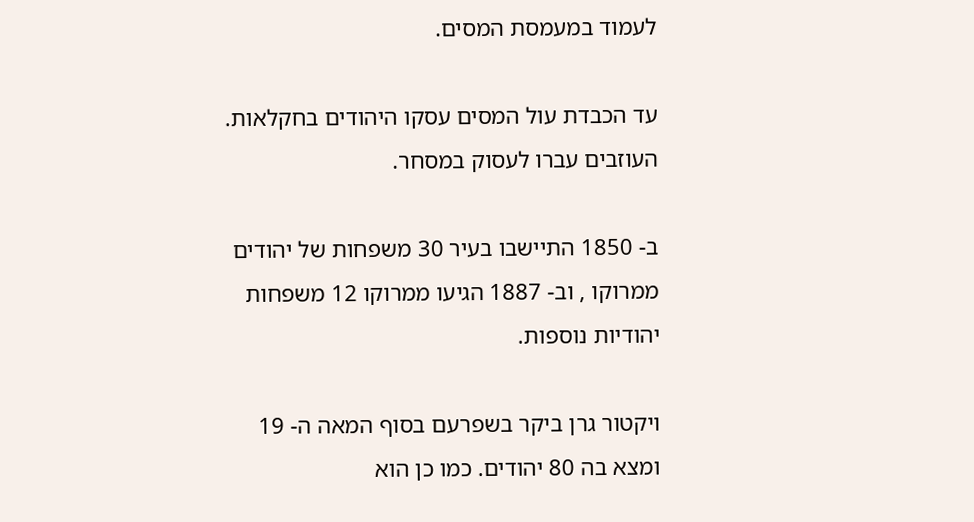לעמוד במעמסת המסים.

עד הכבדת עול המסים עסקו היהודים בחקלאות. העוזבים עברו לעסוק במסחר.

ב- 1850 התיישבו בעיר 30 משפחות של יהודים ממרוקו , וב- 1887 הגיעו ממרוקו 12 משפחות יהודיות נוספות.

ויקטור גרן ביקר בשפרעם בסוף המאה ה- 19 ומצא בה 80 יהודים. כמו כן הוא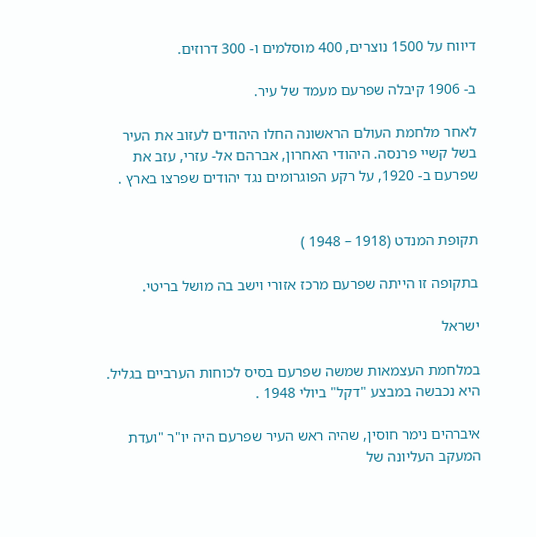דיווח על 1500 נוצרים, 400 מוסלמים ו- 300 דרוזים.

ב- 1906 קיבלה שפרעם מעמד של עיר.

לאחר מלחמת העולם הראשונה החלו היהודים לעזוב את העיר בשל קשיי פרנסה. היהודי האחרון, אברהם אל- עזרי, עזב את שפרעם ב- 1920, על רקע הפוגרומים נגד יהודים שפרצו בארץ .


תקופת המנדט (1918 – 1948 )

בתקופה זו הייתה שפרעם מרכז אזורי וישב בה מושל בריטי.

ישראל

במלחמת העצמאות שמשה שפרעם בסיס לכוחות הערביים בגליל. היא נכבשה במבצע "דקל" ביולי 1948 .

איברהים נימר חוסין, שהיה ראש העיר שפרעם היה יו"ר "ועדת המעקב העליונה של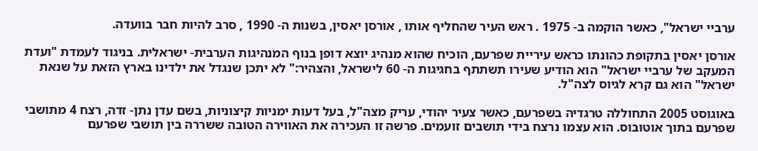ערביי ישראל", כאשר הוקמה ב- 1975 . ראש העיר שהחליף אותו , אורסן יאסין, בשנות ה- 1990 , סרב להיות חבר בוועדה.

אורסן יאסין בתקופת כהונתו כראש עיריית שפרעם, הוכיח שהוא מנהיג יוצא דופן בנוף המנהיגות הערבית- ישראלית. בניגוד לעמדת "ועדת המעקב של ערביי ישראל" הוא הודיע שעירו תשתתף בחגיגות ה- 60 לישראל, והצהיר:" לא יתכן שנגדל את ילדינו בארץ הזאת על שנאת ישראל" הוא גם קרא לגיוס לצה"ל.

באוגוסט 2005 התחוללה טרגדיה בשפרעם, כאשר צעיר יהודי, עריק מצה"ל, בעל דעות ימניות קיצוניות, בשם עדן נתן- זדה, רצח 4 מתושבי שפרעם בתוך אוטובוס. הוא עצמו נרצח בידי תושבים זועמים. פרשה זו העכירה את האווירה הטובה ששררה בין תושבי שפרעם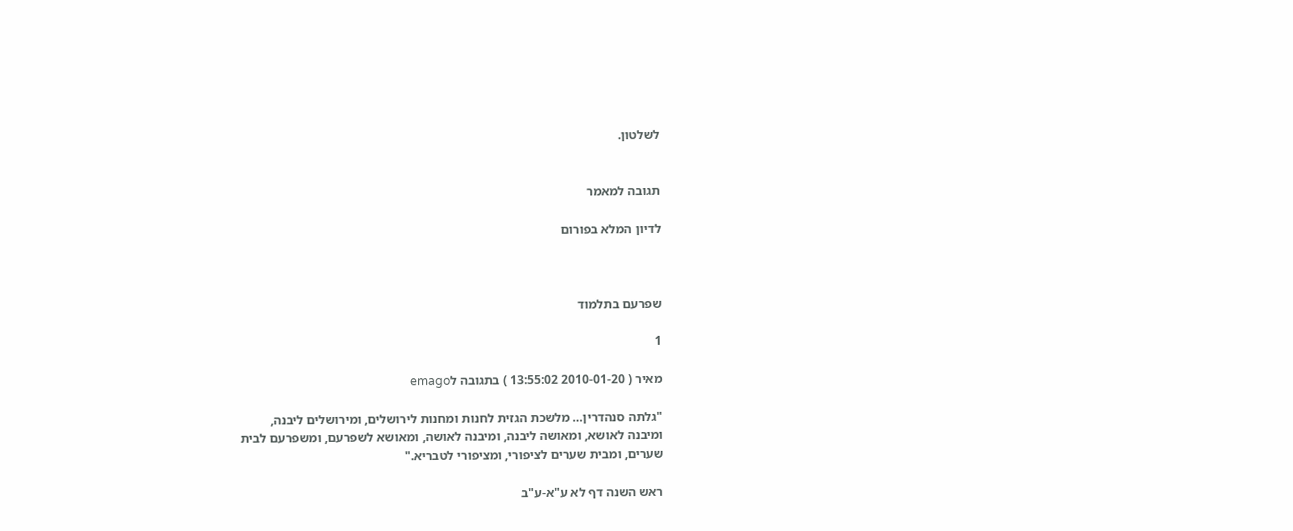לשלטון.


תגובה למאמר

לדיון המלא בפורום



שפרעם בתלמוד

1

מאיר ( 2010-01-20 13:55:02 ) בתגובה לemago

"גלתה סנהדרין… מלשכת הגזית לחנות ומחנות לירושלים, ומירושלים ליבנה,
ומיבנה לאושא, ומאושה ליבנה, ומיבנה לאושה, ומאושא לשפרעם, ומשפרעם לבית
שערים, ומבית שערים לציפורי, ומציפורי לטבריא."

ראש השנה דף לא ע"א-ע"ב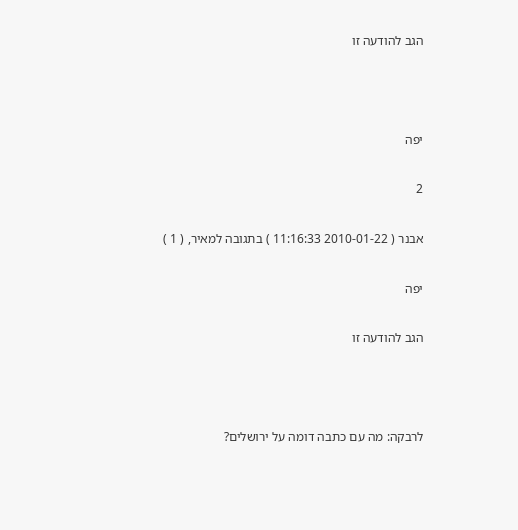הגב להודעה זו



יפה

2

אבנר ( 2010-01-22 11:16:33 ) בתגובה למאיר, ( 1 )

יפה

הגב להודעה זו



לרבקה: מה עם כתבה דומה על ירושלים?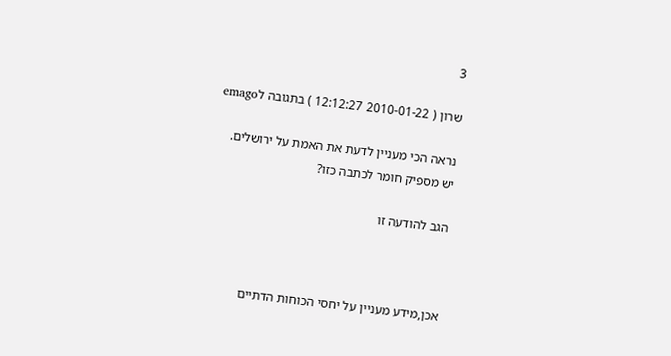3

שרון ( 2010-01-22 12:12:27 ) בתגובה לemago

נראה הכי מעניין לדעת את האמת על ירושלים.
יש מספיק חומר לכתבה כזו?

הגב להודעה זו



אכן,מידע מעניין על יחסי הכוחות הדתיים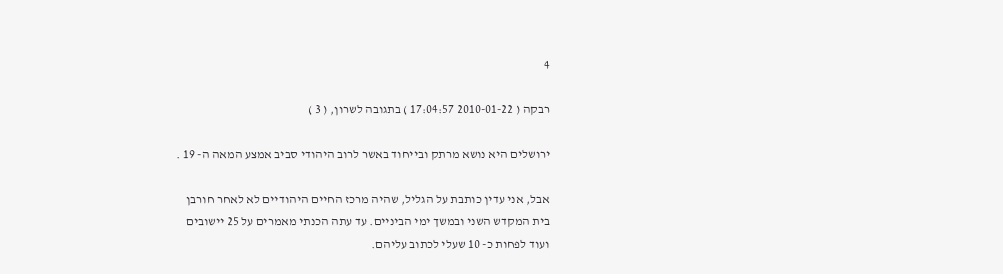4

רבקה ( 2010-01-22 17:04:57 ) בתגובה לשרון, ( 3 )

ירושלים היא נושא מרתק ובייחוד באשר לרוב היהודי סביב אמצע המאה ה- 19 .

אבל, אני עדין כותבת על הגליל, שהיה מרכז החיים היהודיים לא לאחר חורבן
בית המקדש השני ובמשך ימי הביניים. עד עתה הכנתי מאמרים על 25 יישובים
ועוד לפחות כ- 10 שעלי לכתוב עליהם.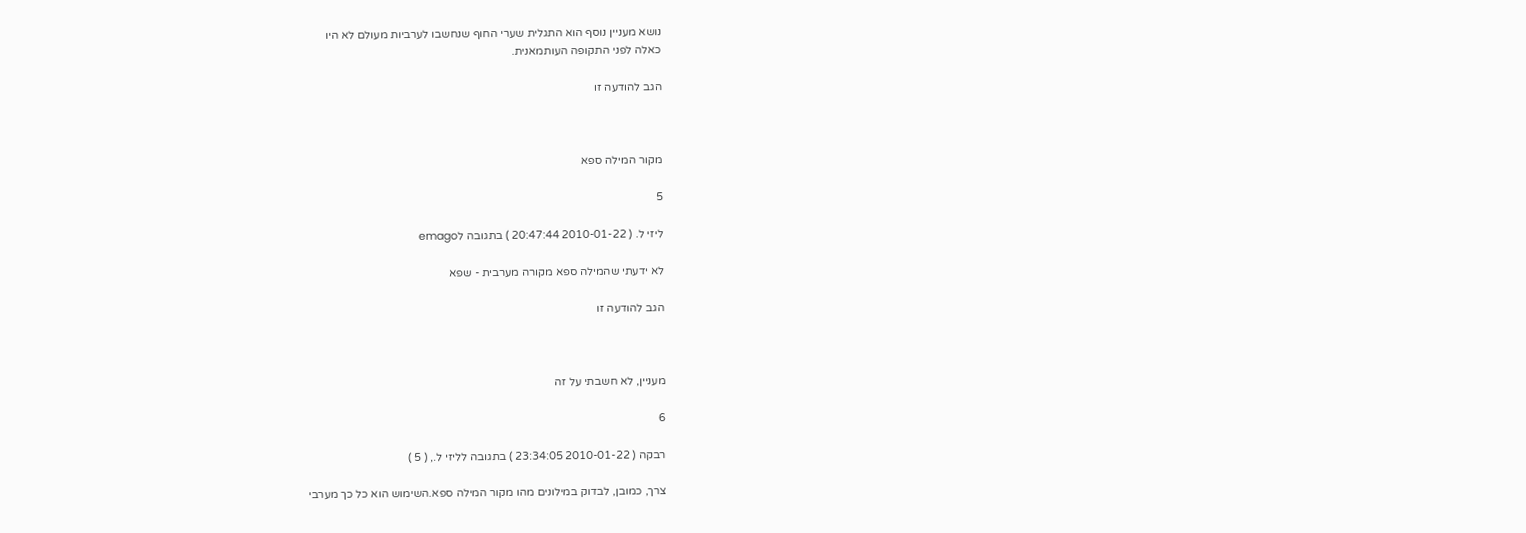נושא מעניין נוסף הוא התגלית שערי החוף שנחשבו לערביות מעולם לא היו
כאלה לפני התקופה העותמאנית.

הגב להודעה זו



מקור המילה ספא

5

ליזי ל. ( 2010-01-22 20:47:44 ) בתגובה לemago

לא ידעתי שהמילה ספא מקורה מערבית - שפא

הגב להודעה זו



מעניין, לא חשבתי על זה

6

רבקה ( 2010-01-22 23:34:05 ) בתגובה לליזי ל., ( 5 )

צרך, כמובן, לבדוק במילונים מהו מקור המילה ספא.השימוש הוא כל כך מערבי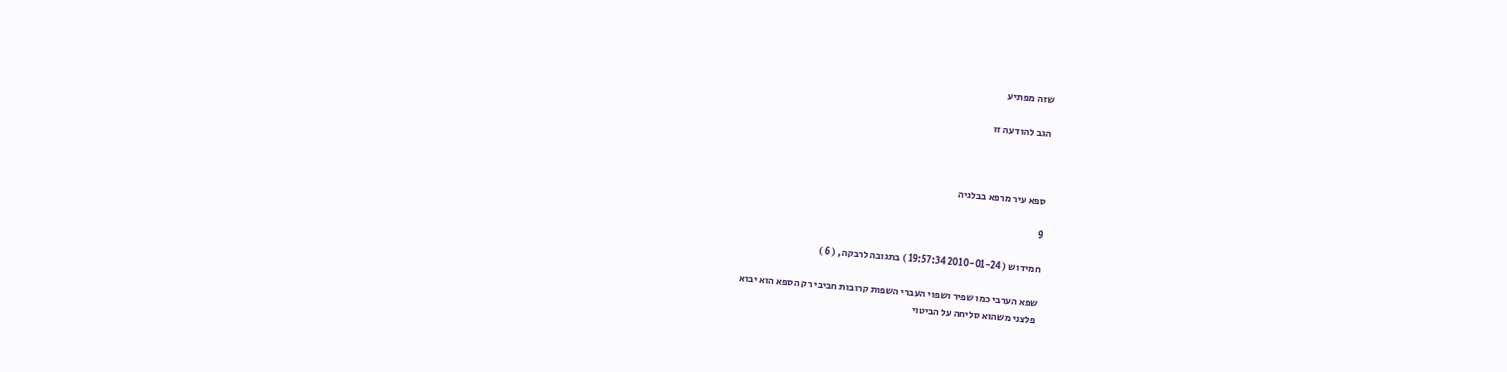שזה מפתיע

הגב להודעה זו



ספא עיר מרפא בבלגיה

9

חמידוש ( 2010-01-24 19:57:34 ) בתגובה לרבקה, ( 6 )

שפא הערבי כמו שפיר ושפוי העברי השפות קרובות חביבי רק הספא הוא יבוא
פלצני משהוא סליחה על הביטוי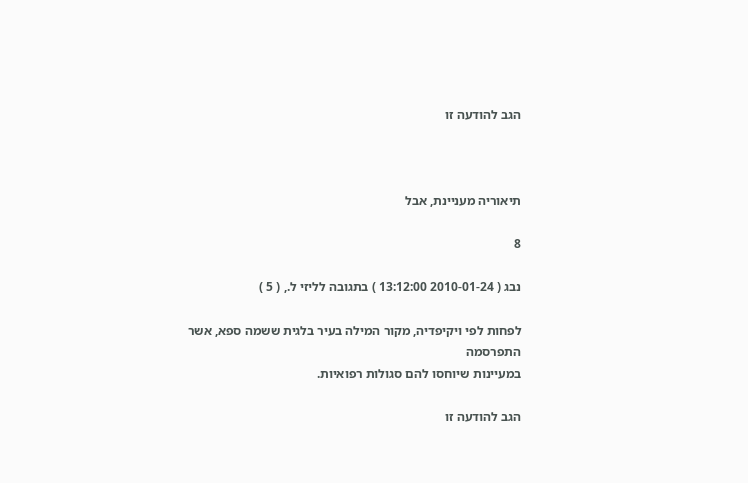הגב להודעה זו



תיאוריה מעניינת, אבל

8

נבג ( 2010-01-24 13:12:00 ) בתגובה לליזי ל., ( 5 )

לפחות לפי ויקיפדיה, מקור המילה בעיר בלגית ששמה ספא, אשר התפרסמה
במעיינות שיוחסו להם סגולות רפואיות.

הגב להודעה זו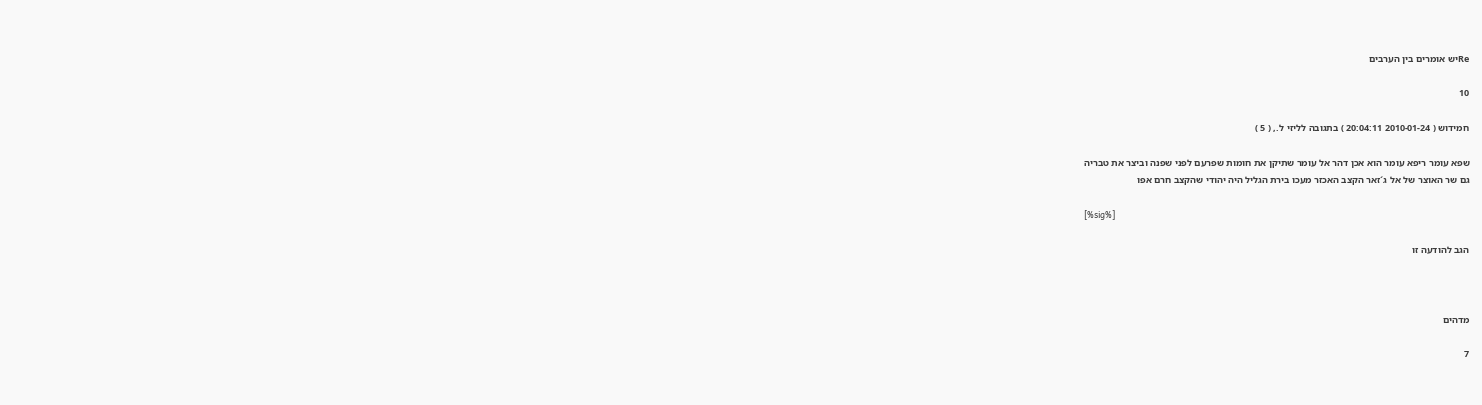Reיש אומרים בין הערבים

10

חמידוש ( 2010-01-24 20:04:11 ) בתגובה לליזי ל., ( 5 )

שפא עומר ריפא עומר הוא אכן דהר אל עומר שתיקן את חומות שפרעם לפני שפנה וביצר את טבריה
גם שר האוצר של אל ג´זאר הקצב האכזר מעכו בירת הגליל היה יהודי שהקצב חרם אפו

[%sig%]

הגב להודעה זו



מדהים

7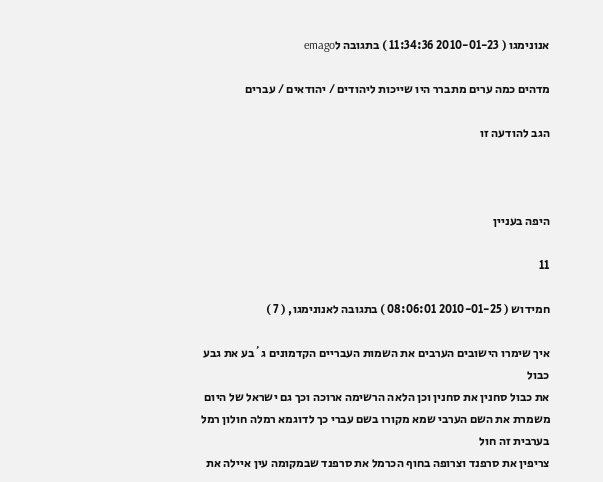אנונימגו ( 2010-01-23 11:34:36 ) בתגובה לemago

מדהים כמה ערים מתברר היו שייכות ליהודים / יהודאים / עברים

הגב להודעה זו



היפה בעניין

11

חמידוש ( 2010-01-25 08:06:01 ) בתגובה לאנונימגו, ( 7 )

איך שימרו הישובים הערבים את השמות העבריים הקדמונים ג´בע את גבע כבול
את כבול סחנין את סחנין וכן הלאה הרשימה ארוכה וכך גם ישראל של היום
משמרת את השם הערבי שמא מקורו בשם עברי כך לדוגמא רמלה חולון רמל
בערבית זה חול
צריפין את סרפנד וצרופה בחוף הכרמל את סרפנד שבמקומה עין איילה את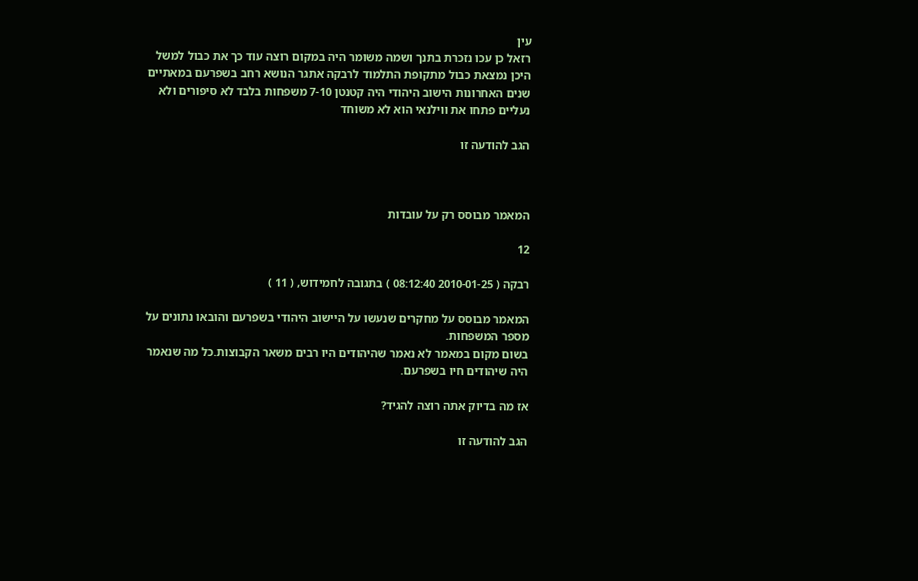עין
רזאל כן עכו נזכרת בתנך ושמה משומר היה במקום רוצה עוד כך את כבול למשל
היכן נמצאת כבול מתקופת התלמוד לרבקה אתגר הנושא רחב בשפרעם במאתיים
שנים האחרונות הישוב היהודי היה קטנטן 7-10 משפחות בלבד לא סיפורים ולא
נעליים פתחו את ווילנאי הוא לא משוחד

הגב להודעה זו



המאמר מבוסס רק על עובדות

12

רבקה ( 2010-01-25 08:12:40 ) בתגובה לחמידוש, ( 11 )

המאמר מבוסס על מחקרים שנעשו על היישוב היהודי בשפרעם והובאו נתונים על
מספר המשפחות.
בשום מקום במאמר לא נאמר שהיהודים היו רבים משאר הקבוצות.כל מה שנאמר
היה שיהודים חיו בשפרעם.

אז מה בדיוק אתה רוצה להגיד?

הגב להודעה זו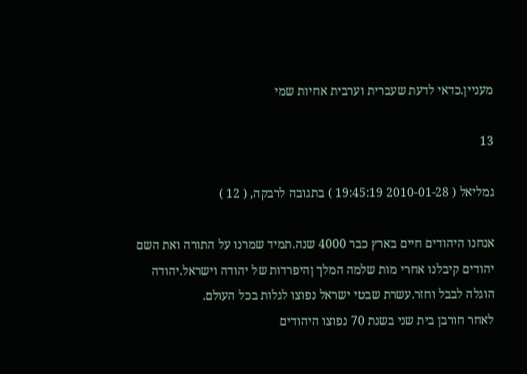מעניין.כדאי לדעת שעברית וערבית אחיות שמי

13

גמליאל ( 2010-01-28 19:45:19 ) בתגובה לרבקה, ( 12 )

אנחנו היהודים חיים בארץ כבר 4000 שנה.תמיד שמרנו על התורה ואת השם
יהודים קיבלנו אחרי מות שלמה המלך ןהיפרדות של יהודה וישראל.יהודה
הוגלה לבבל וחזר.עשרת שבטי ישראל נפוצו לגלות בכל העולם.
לאחר חורבן בית שני בשנת 70 נפוצו היהודים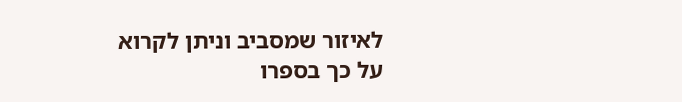לאיזור שמסביב וניתן לקרוא
על כך בספרו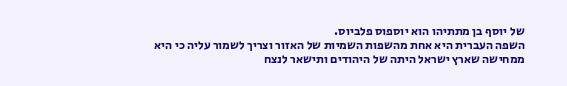של יוסף בן מתתיהו הוא יוספוס פלביוס.
השפה העברית היא אחת מהשפות השמיות של האזור וצריך לשמור עליה כי היא
ממחישה שארץ ישראל היתה של היהודים ותישאר לנצח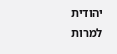יהודית למרות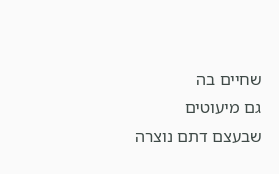שחיים בה
גם מיעוטים שבעצם דתם נוצרה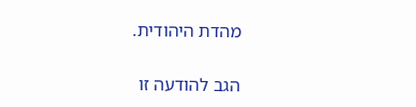מהדת היהודית.

הגב להודעה זו